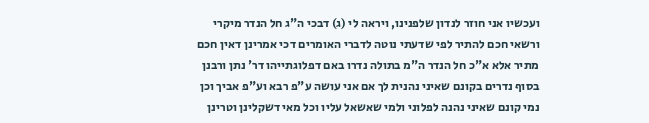ועכשיו אני חוזר לנדון שלפנינו, ויראה לי (ג) דבכי ה"ג חל הנדר מיקרי ורשאי חכם להתיר לפי שדעתי נוטה לדברי האומרים דכי אמרינן דאין חכם מתיר אלא א"כ חל הנדר ה"מ בתולה נדרו באם דפלוגתייהו דר' נתן ורבנן בסוף נדרים בקונם שאיני נהנית לך אם אני עושה ע"פ רבא וע"פ אביך וכן נמי קונם שאיני נהנה לפלוני ולמי שאשאל עליו וכל מאי דשקלינן וטרינן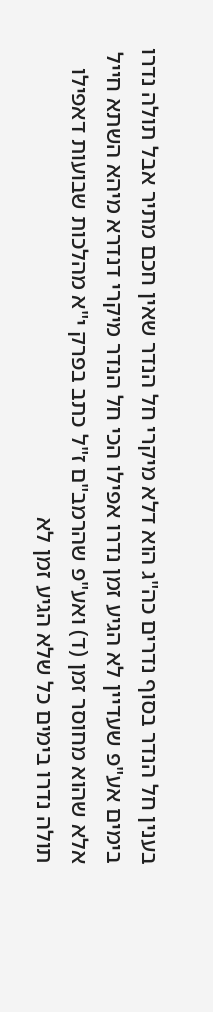בענין חל הנדר בסוף נדרים כה"ג הוא דלא מיקרי חל הנדר שאין חכם מתיר אבל תולה נדרו בימים אע"פ שעדיין לא הגיע זמן נדרו אפילו הכי חל הנדר מיקרי דנדרא מיהא השתא חייל אלא שהוא מחוסר זמן (ד) ואע"פ שהרמב"ם ז"ל כתב בפרק י"א מהלכות שבועות דאפילו תולה נדרו בימים כל שלא הגיע זמן לא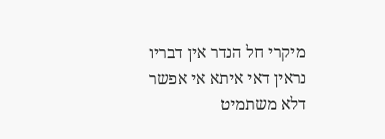מיקרי חל הנדר אין דבריו נראין דאי איתא אי אפשר דלא משתמיט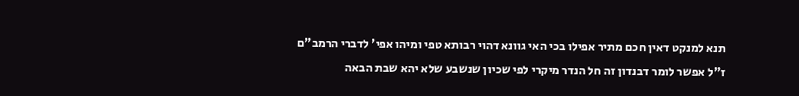תנא למנקט דאין חכם מתיר אפילו בכי האי גוונא דהוי רבותא טפי ומיהו אפי' לדברי הרמב"ם ז"ל אפשר לומר דבנדון זה חל הנדר מיקרי לפי שכיון שנשבע שלא יהא שבת הבאה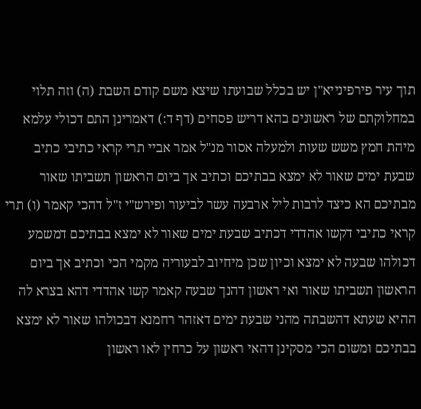תוך עיר פירפינייא"ן יש בכלל שבועתו שיצא משם קודם השבת (ה) וזה תלוי במחלוקתם של ראשונים בהא דריש פסחים (דף ד:) דאמרינן התם דכולי עלמא מיהת חמץ משש שעות ולמעלה אסור מנ"ל אמר אביי תרי קראי כתיבי כתיב שבעת ימים שאור לא ימצא בבתיכם וכתיב אך ביום הראשון תשביתו שאור מבתיכם הא כיצד לרבות ליל ארבעה עשר לביעור ופירש"י ז"ל דהכי קאמר (ו) תרי קראי כתיבי דקשו אהדדי דכתיב שבעת ימים שאור לא ימצא בבתיכם דמשמע דכולהו שבעה לא ימצא וכיון שכן מיחיוב לבעוריה מקמי הכי וכתיב אך ביום הראשון תשביתו שאור ואי ראשון דהנך שבעה קאמר קשו אהדדי דהא בצרא לה ההיא שעתא דהשבתה מהני שבעת ימים דאזהר רחמנא דבכולהו שאור לא ימצא בבתיכם ומשום הכי מסקינן דהאי ראשון על כרחין לאו ראשון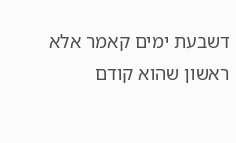דשבעת ימים קאמר אלא ראשון שהוא קודם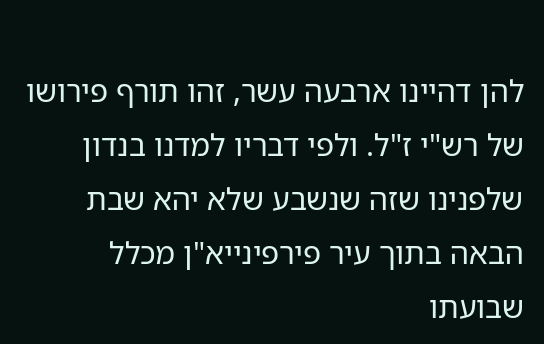להן דהיינו ארבעה עשר, זהו תורף פירושו של רש"י ז"ל. ולפי דבריו למדנו בנדון שלפנינו שזה שנשבע שלא יהא שבת הבאה בתוך עיר פירפינייא"ן מכלל שבועתו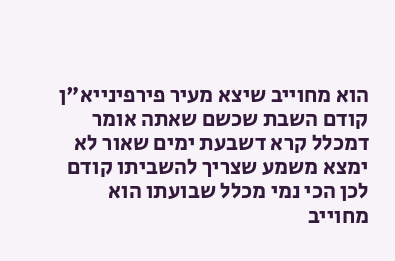הוא מחוייב שיצא מעיר פירפינייא"ן קודם השבת שכשם שאתה אומר דמכלל קרא דשבעת ימים שאור לא ימצא משמע שצריך להשביתו קודם לכן הכי נמי מכלל שבועתו הוא מחוייב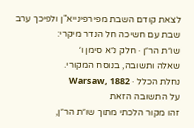לצאת קודם השבת מפירפינייא"ן ולפיכך ערב שבת עם חשיכה חל הנדר מיקרי:
שו״ת הר״ן · חלק נ״א סימן ו׳
שאלה ותשובה, בנוסח המקורי.
נחלת הכלל · Warsaw, 1882
על התשובה הזאת
זהו מקור הלכתי מתוך שו״ת הר״ן,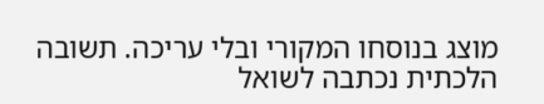מוצג בנוסחו המקורי ובלי עריכה. תשובה הלכתית נכתבה לשואל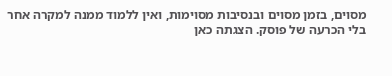מסוים, בזמן מסוים ובנסיבות מסוימות, ואין ללמוד ממנה למקרה אחר בלי הכרעה של פוסק. הצגתה כאן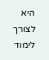היא לצורך לימוד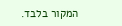המקור בלבד.